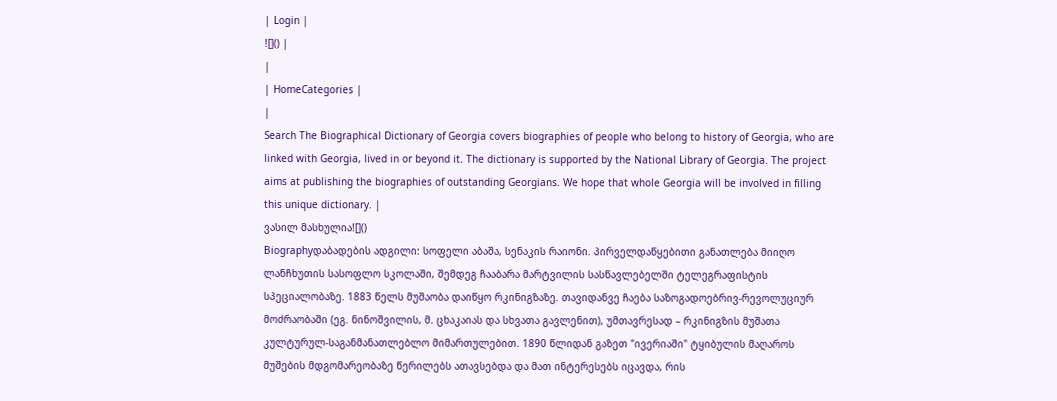| Login |
![]() |
|
| HomeCategories |
|
Search The Biographical Dictionary of Georgia covers biographies of people who belong to history of Georgia, who are linked with Georgia, lived in or beyond it. The dictionary is supported by the National Library of Georgia. The project aims at publishing the biographies of outstanding Georgians. We hope that whole Georgia will be involved in filling this unique dictionary. |
ვასილ მასხულია![]()
Biographyდაბადების ადგილი: სოფელი აბაშა, სენაკის რაიონი. პირველდაწყებითი განათლება მიიღო ლანჩხუთის სასოფლო სკოლაში, შემდეგ ჩააბარა მარტვილის სასწავლებელში ტელეგრაფისტის სპეციალობაზე. 1883 წელს მუშაობა დაიწყო რკინიგზაზე. თავიდანვე ჩაება საზოგადოებრივ-რევოლუციურ მოძრაობაში (ეგ. ნინოშვილის, მ. ცხაკაიას და სხვათა გავლენით), უმთავრესად – რკინიგზის მუშათა კულტურულ-საგანმანათლებლო მიმართულებით. 1890 წლიდან გაზეთ "ივერიაში" ტყიბულის მაღაროს მუშების მდგომარეობაზე წერილებს ათავსებდა და მათ ინტერესებს იცავდა, რის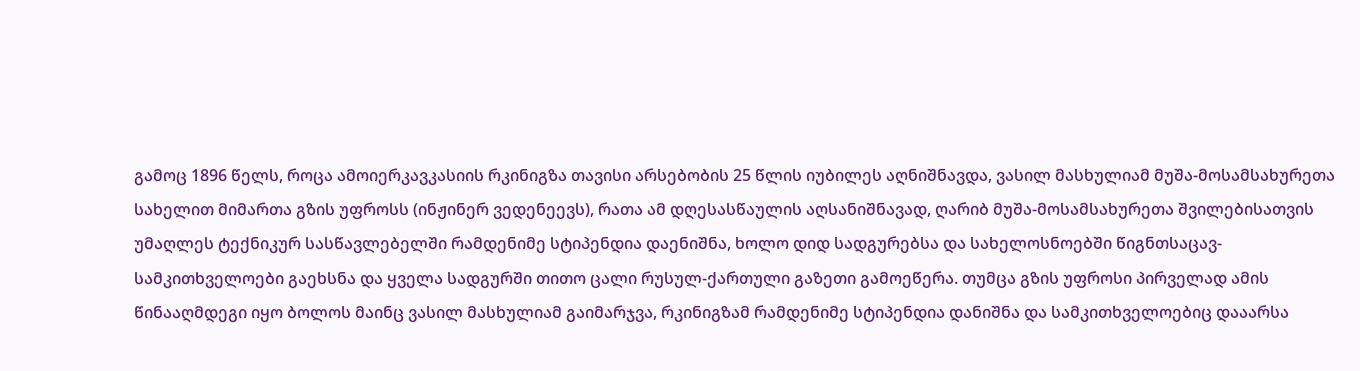გამოც 1896 წელს, როცა ამოიერკავკასიის რკინიგზა თავისი არსებობის 25 წლის იუბილეს აღნიშნავდა, ვასილ მასხულიამ მუშა-მოსამსახურეთა სახელით მიმართა გზის უფროსს (ინჟინერ ვედენეევს), რათა ამ დღესასწაულის აღსანიშნავად, ღარიბ მუშა-მოსამსახურეთა შვილებისათვის უმაღლეს ტექნიკურ სასწავლებელში რამდენიმე სტიპენდია დაენიშნა, ხოლო დიდ სადგურებსა და სახელოსნოებში წიგნთსაცავ-სამკითხველოები გაეხსნა და ყველა სადგურში თითო ცალი რუსულ-ქართული გაზეთი გამოეწერა. თუმცა გზის უფროსი პირველად ამის წინააღმდეგი იყო ბოლოს მაინც ვასილ მასხულიამ გაიმარჯვა, რკინიგზამ რამდენიმე სტიპენდია დანიშნა და სამკითხველოებიც დააარსა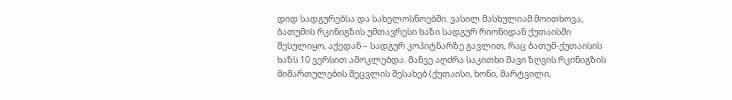დიდ სადგურებსა და სახელოსნოებში. ვასილ მასხულიამ მოითხოვა, ბათუმის რკინიგზის უმთავრესი ხაზი სადგურ რიონიდან ქუთაისში შესულიყო, აქედან – სადგურ კოპიტნარზე გავლით, რაც ბათუმ-ქუთაისის ხაზს 10 ვერსით ამოკლებდა. მანვე აღძრა საკითხი შავი ზღვის რკინიგზის მიმართულების შეცვლის შესახებ (ქუთაისი, ხონი, მარტვილი,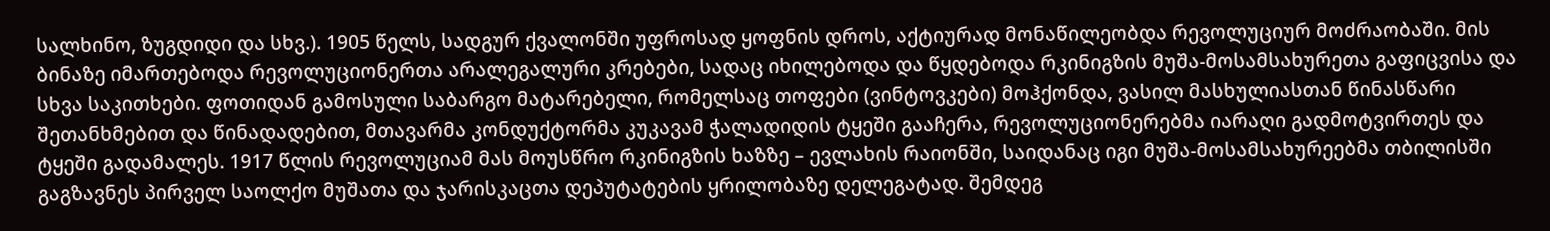სალხინო, ზუგდიდი და სხვ.). 1905 წელს, სადგურ ქვალონში უფროსად ყოფნის დროს, აქტიურად მონაწილეობდა რევოლუციურ მოძრაობაში. მის ბინაზე იმართებოდა რევოლუციონერთა არალეგალური კრებები, სადაც იხილებოდა და წყდებოდა რკინიგზის მუშა-მოსამსახურეთა გაფიცვისა და სხვა საკითხები. ფოთიდან გამოსული საბარგო მატარებელი, რომელსაც თოფები (ვინტოვკები) მოჰქონდა, ვასილ მასხულიასთან წინასწარი შეთანხმებით და წინადადებით, მთავარმა კონდუქტორმა კუკავამ ჭალადიდის ტყეში გააჩერა, რევოლუციონერებმა იარაღი გადმოტვირთეს და ტყეში გადამალეს. 1917 წლის რევოლუციამ მას მოუსწრო რკინიგზის ხაზზე – ევლახის რაიონში, საიდანაც იგი მუშა-მოსამსახურეებმა თბილისში გაგზავნეს პირველ საოლქო მუშათა და ჯარისკაცთა დეპუტატების ყრილობაზე დელეგატად. შემდეგ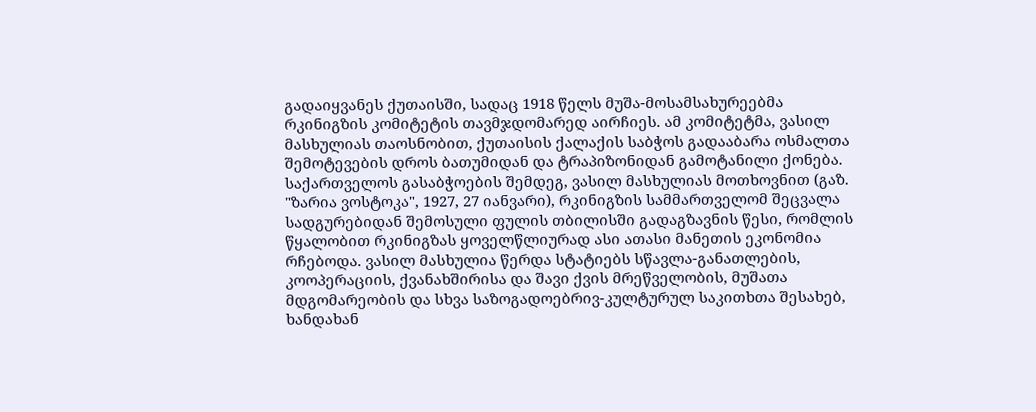გადაიყვანეს ქუთაისში, სადაც 1918 წელს მუშა-მოსამსახურეებმა რკინიგზის კომიტეტის თავმჯდომარედ აირჩიეს. ამ კომიტეტმა, ვასილ მასხულიას თაოსნობით, ქუთაისის ქალაქის საბჭოს გადააბარა ოსმალთა შემოტევების დროს ბათუმიდან და ტრაპიზონიდან გამოტანილი ქონება. საქართველოს გასაბჭოების შემდეგ, ვასილ მასხულიას მოთხოვნით (გაზ. "ზარია ვოსტოკა", 1927, 27 იანვარი), რკინიგზის სამმართველომ შეცვალა სადგურებიდან შემოსული ფულის თბილისში გადაგზავნის წესი, რომლის წყალობით რკინიგზას ყოველწლიურად ასი ათასი მანეთის ეკონომია რჩებოდა. ვასილ მასხულია წერდა სტატიებს სწავლა-განათლების, კოოპერაციის, ქვანახშირისა და შავი ქვის მრეწველობის, მუშათა მდგომარეობის და სხვა საზოგადოებრივ-კულტურულ საკითხთა შესახებ, ხანდახან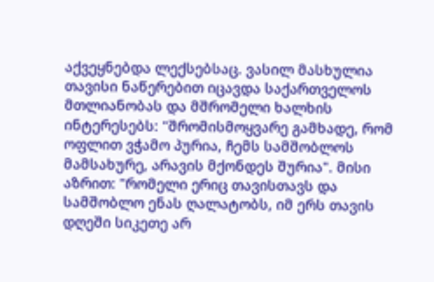აქვეყნებდა ლექსებსაც. ვასილ მასხულია თავისი ნაწერებით იცავდა საქართველოს მთლიანობას და მშრომელი ხალხის ინტერესებს: "შრომისმოყვარე გამხადე, რომ ოფლით ვჭამო პურია, ჩემს სამშობლოს მამსახურე, არავის მქონდეს შურია". მისი აზრით: "რომელი ერიც თავისთავს და სამშობლო ენას ღალატობს, იმ ერს თავის დღეში სიკეთე არ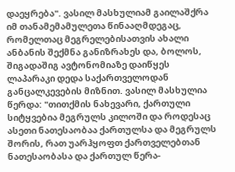დაეყრება". ვასილ მასხულიამ გაილაშქრა იმ თანამემამულეთა წინააღმდეგაც, რომელთაც მეგრელებისათვის ახალი ანბანის შექმნა განიზრახეს და, ბოლოს, შიგადაშიგ ავტონომიაზე დაიწყეს ლაპარაკი დედა საქართველოდან განცალკევების მიზნით. ვასილ მასხულია წერდა: "თითქმის ნახევარი, ქართული სიტყვებია მეგრულს კილოში და როდესაც ასეთი ნათესაობაა ქართულსა და მეგრულს შორის, რათ უარჰყოფთ ქართველებთან ნათესაობასა და ქართულ წერა-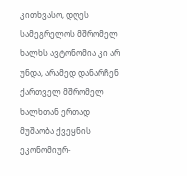კითხვასო, დღეს სამეგრელოს მშრომელ ხალხს ავტონომია კი არ უნდა, არამედ დანარჩენ ქართველ მშრომელ ხალხთან ერთად მუშაობა ქვეყნის ეკონომიურ-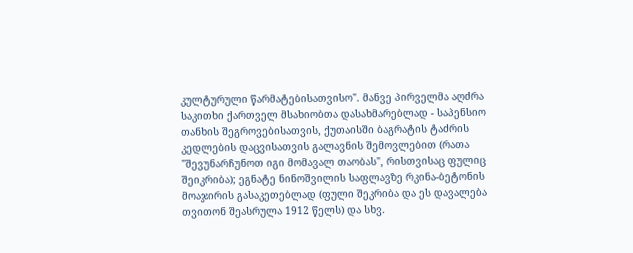კულტურული წარმატებისათვისო". მანვე პირველმა აღძრა საკითხი ქართველ მსახიობთა დასახმარებლად - საპენსიო თანხის შეგროვებისათვის, ქუთაისში ბაგრატის ტაძრის კედლების დაცვისათვის გალავნის შემოვლებით (რათა "შევუნარჩუნოთ იგი მომავალ თაობას", რისთვისაც ფულიც შეიკრიბა); ეგნატე ნინოშვილის საფლავზე რკინა-ბეტონის მოაჯირის გასაკეთებლად (ფული შეკრიბა და ეს დავალება თვითონ შეასრულა 1912 წელს) და სხვ.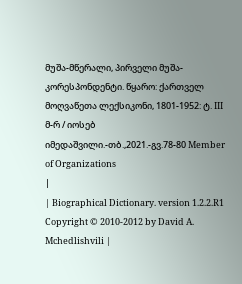მუშა-მწერალი, პირველი მუშა-კორესპონდენტი. წყარო: ქართველ მოღვაწეთა ლექსიკონი, 1801-1952: ტ. III მ-რ / იოსებ იმედაშვილი.-თბ.,2021.-გვ.78-80 Member of Organizations
|
| Biographical Dictionary. version 1.2.2.R1 Copyright © 2010-2012 by David A. Mchedlishvili |